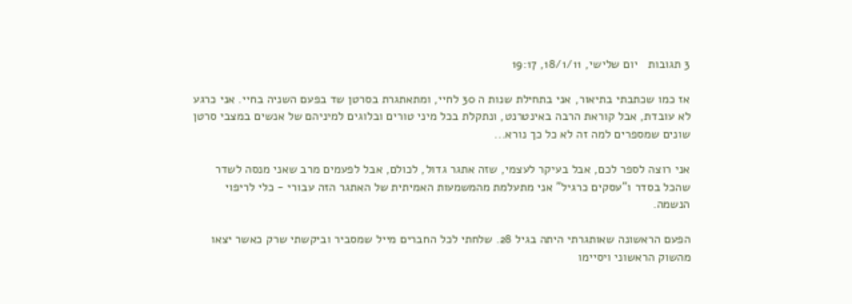3 תגובות   יום שלישי, 18/1/11, 19:17

אז כמו שכתבתי בתיאור, אני בתחילת שנות ה 30 לחיי, ומתאתגרת בסרטן שד בפעם השניה בחיי. אני כרגע לא עובדת, אבל קוראת הרבה באינטרנט, ונתקלת בכל מיני טורים ובלוגים למיניהם של אנשים במצבי סרטן שונים שמספרים למה זה לא כל כך נורא...

אני רוצה לספר לכם, אבל בעיקר לעצמי, שזה אתגר גדול, לכולם, אבל לפעמים מרב שאני מנסה לשדר שהכל בסדר ו"עסקים כרגיל" אני מתעלמת מהמשמעות האמיתית של האתגר הזה עבורי - כלי לריפוי הנשמה.

הפעם הראשונה שאותגרתי היתה בגיל 28. שלחתי לכל החברים מייל שמסביר וביקשתי שרק כאשר יצאו מהשוק הראשוני ויסיימו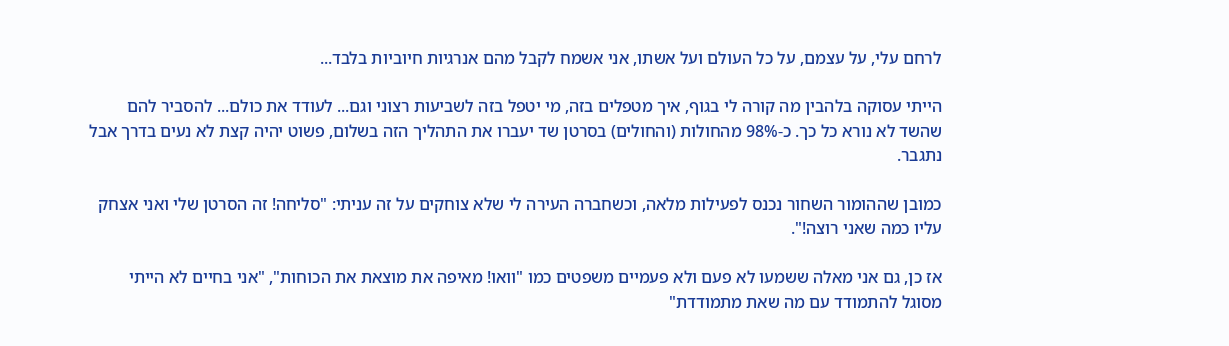לרחם עלי, על עצמם, על כל העולם ועל אשתו, אני אשמח לקבל מהם אנרגיות חיוביות בלבד...

הייתי עסוקה בלהבין מה קורה לי בגוף, איך מטפלים בזה, מי יטפל בזה לשביעות רצוני וגם... לעודד את כולם... להסביר להם שהשד לא נורא כל כך. כ-98% מהחולות (והחולים) בסרטן שד יעברו את התהליך הזה בשלום, פשוט יהיה קצת לא נעים בדרך אבל נתגבר.

כמובן שההומור השחור נכנס לפעילות מלאה, וכשחברה העירה לי שלא צוחקים על זה עניתי: "סליחה! זה הסרטן שלי ואני אצחק עליו כמה שאני רוצה!".

אז כן, גם אני מאלה ששמעו לא פעם ולא פעמיים משפטים כמו "וואו! מאיפה את מוצאת את הכוחות", "אני בחיים לא הייתי מסוגל להתמודד עם מה שאת מתמודדת"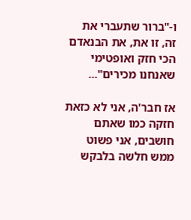ו-"ברור שתעברי את זה, זו את, את הבנאדם הכי חזק ואופטימי שאנחנו מכירים"...

אז חבר'ה, אני לא כזאת חזקה כמו שאתם חושבים, אני פשוט ממש חלשה בלבקש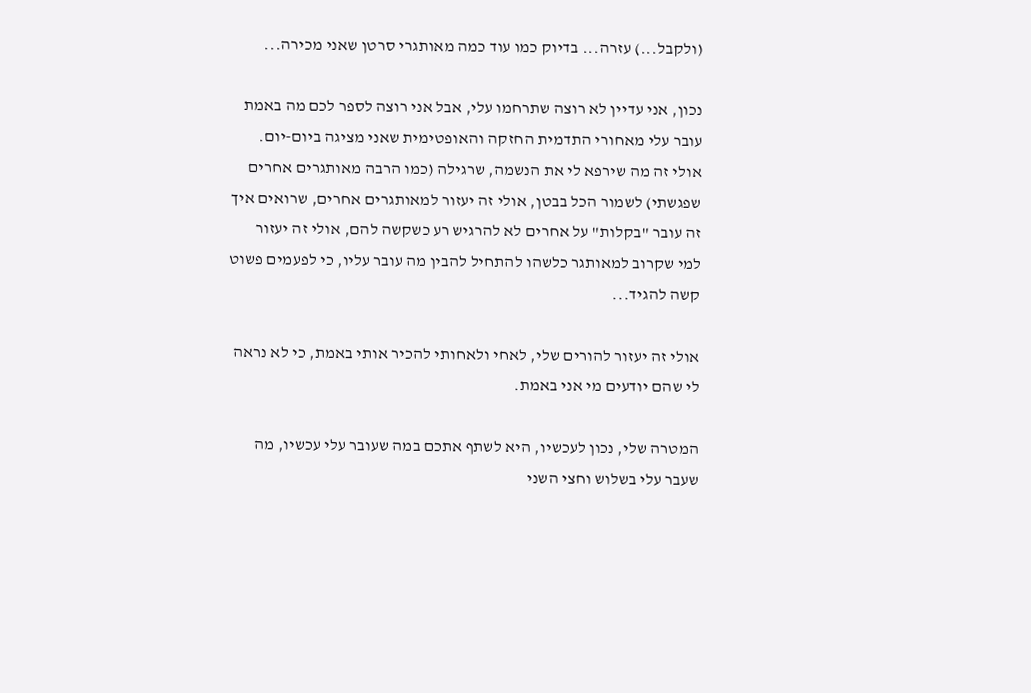(ולקבל...) עזרה... בדיוק כמו עוד כמה מאותגרי סרטן שאני מכירה...

נכון, אני עדיין לא רוצה שתרחמו עלי, אבל אני רוצה לספר לכם מה באמת עובר עלי מאחורי התדמית החזקה והאופטימית שאני מציגה ביום-יום. אולי זה מה שירפא לי את הנשמה, שרגילה (כמו הרבה מאותגרים אחרים שפגשתי) לשמור הכל בבטן, אולי זה יעזור למאותגרים אחרים, שרואים איך זה עובר "בקלות" על אחרים לא להרגיש רע כשקשה להם, אולי זה יעזור למי שקרוב למאותגר כלשהו להתחיל להבין מה עובר עליו, כי לפעמים פשוט קשה להגיד...

אולי זה יעזור להורים שלי, לאחי ולאחותי להכיר אותי באמת, כי לא נראה לי שהם יודעים מי אני באמת.

המטרה שלי, נכון לעכשיו, היא לשתף אתכם במה שעובר עלי עכשיו, מה שעבר עלי בשלוש וחצי השני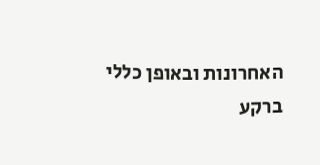האחרונות ובאופן כללי ברקע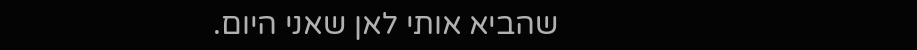שהביא אותי לאן שאני היום.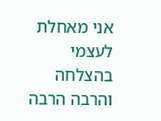אני מאחלת לעצמי בהצלחה והרבה הרבה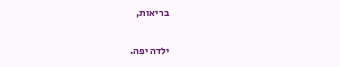בריאות,

ילדה יפה.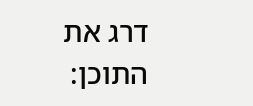דרג את התוכן: